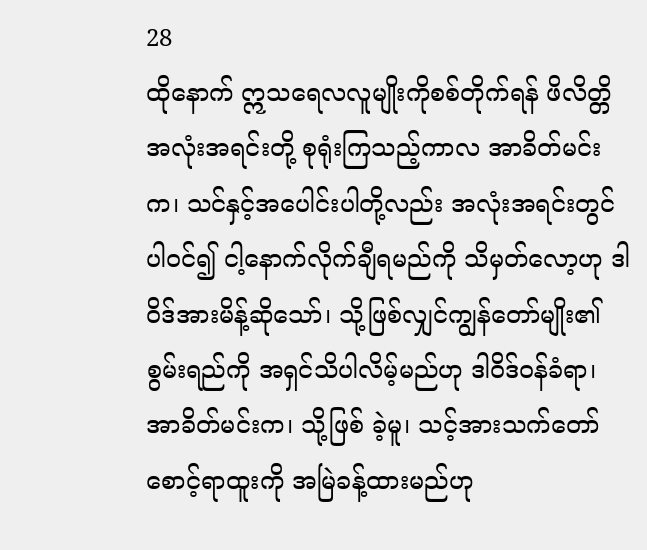28
ထိုနောက် ဣသရေလလူမျိုးကိုစစ်တိုက်ရန် ဖိလိတ္တိအလုံးအရင်းတို့ စုရုံးကြသည့်ကာလ အာခိတ်မင်းက၊ သင်နှင့်အပေါင်းပါတို့လည်း အလုံးအရင်းတွင်ပါဝင်၍ ငါ့နောက်လိုက်ချီရမည်ကို သိမှတ်လော့ဟု ဒါဝိဒ်အားမိန့်ဆိုသော်၊ သို့ဖြစ်လျှင်ကျွန်တော်မျိုး၏စွမ်းရည်ကို အရှင်သိပါလိမ့်မည်ဟု ဒါဝိဒ်ဝန်ခံရာ၊ အာခိတ်မင်းက၊ သို့ဖြစ် ခဲ့မူ၊ သင့်အားသက်တော်စောင့်ရာထူးကို အမြဲခန့်ထားမည်ဟု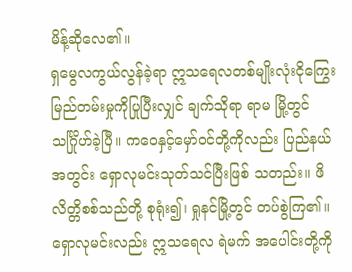မိန့်ဆိုလေ၏။
ရှမွေလကွယ်လွန်ခဲ့ရာ ဣသရေလတစ်မျိုးလုံးငိုကြွေးမြည်တမ်းမှုကိုပြုပြီးလျှင် ချက်သိုရာ ရာမ မြို့တွင် သင်္ဂြိုဟ်ခဲ့ပြီ။ ကဝေနှင့်မှော်ဝင်တို့ကိုလည်း ပြည်နယ်အတွင်း ရှောလုမင်းသုတ်သင်ပြီးဖြစ် သတည်း။ ဖိလိတ္တိစစ်သည်တို့ စုရုံး၍၊ ရှုနင်မြို့တွင် တပ်စွဲကြ၏။ ရှောလုမင်းလည်း ဣသရေလ ရဲမက် အပေါင်းတို့ကို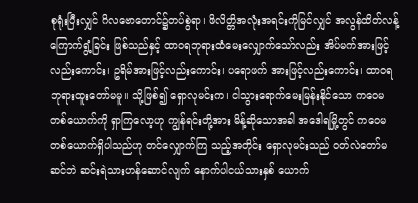စုရုံးပြီးလျှင် ဂိလဗောတောင်၌တပ်စွဲရာ၊ ဖိလိတ္တိအလုံးအရင်းကိုမြင်လျှင် အလွန်ထိတ်လန့်ကြောက်ရွံ့ခြင်း ဖြစ်သည်နှင့် ထာဝရဘုရားထံမေးလျှောက်သော်လည်း အိပ်မက်အားဖြင့်လည်းကောင်း၊ ဥရိမ်အားဖြင့်လည်းကောင်း၊ ပရောဖက် အားဖြင့်လည်းကောင်း၊ ထာဝရဘုရားထူးတော်မမူ။ သို့ဖြစ်၍ ရှောလုမင်းက၊ ငါသွားရောက်မေးမြန်းနိုင်သော ကဝေမတစ်ယောက်ကို ရှာကြလော့ဟု ကျွန်ရင်းတို့အား မိန့်ဆိုသောအခါ အဒေါရမြို့တွင် ကဝေမတစ်ယောက်ရှိပါသည်ဟု တင်လျှောက်ကြ သည့်အတိုင်း ရှောလုမင်းသည် ဝတ်လဲတော်မဆင်ဘဲ ဆင်းရဲသားဟန်ဆောင်လျက် နောက်ပါငယ်သားနှစ် ယောက်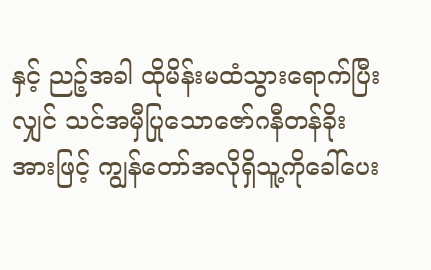နှင့် ညဉ့်အခါ ထိုမိန်းမထံသွားရောက်ပြီးလျှင် သင်အမှီပြုသောဇော်ဂနီတန်ခိုးအားဖြင့် ကျွန်တော်အလိုရှိသူ့ကိုခေါ်ပေး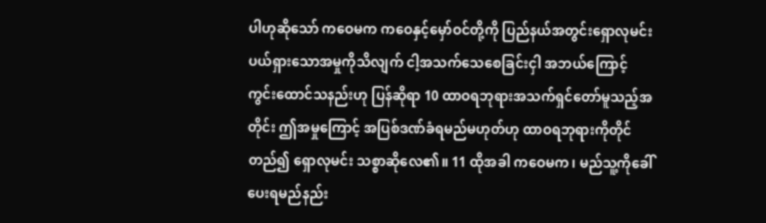ပါဟုဆိုသော် ကဝေမက ကဝေနှင့်မှော်ဝင်တို့ကို ပြည်နယ်အတွင်းရှောလုမင်း ပယ်ရှားသောအမှုကိုသိလျက် ငါ့အသက်သေစေခြင်းငှါ အဘယ်ကြောင့် ကွင်းထောင်သနည်းဟု ပြန်ဆိုရာ 10 ထာဝရဘုရားအသက်ရှင်တော်မူသည့်အတိုင်း ဤအမှုကြောင့် အပြစ်ဒဏ်ခံရမည်မဟုတ်ဟု ထာဝရဘုရားကိုတိုင်တည်၍ ရှောလုမင်း သစ္စာဆိုလေ၏။ 11 ထိုအခါ ကဝေမက၊ မည်သူ့ကိုခေါ်ပေးရမည်နည်း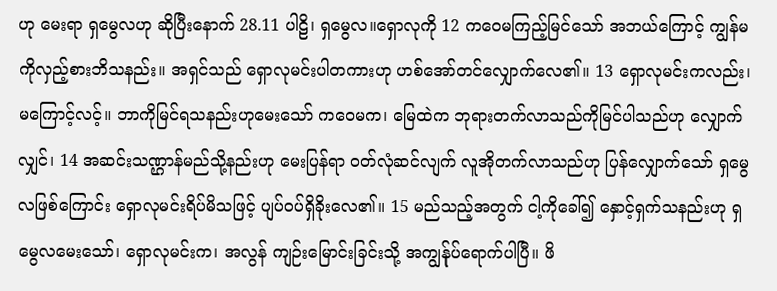ဟု မေးရာ ရှမွေလဟု ဆိုပြီးနောက် 28.11 ပါဠိ၊ ရှမွေလ။ရှောလုကို 12 ကဝေမကြည့်မြင်သော် အဘယ်ကြောင့် ကျွန်မကိုလှည့်စားဘိသနည်း။ အရှင်သည် ရှောလုမင်းပါတကားဟု ဟစ်အော်တင်လျှောက်လေ၏။ 13 ရှောလုမင်းကလည်း၊ မကြောင့်လင့်။ ဘာကိုမြင်ရသနည်းဟုမေးသော် ကဝေမက၊ မြေထဲက ဘုရားတက်လာသည်ကိုမြင်ပါသည်ဟု လျှောက်လျှင်၊ 14 အဆင်းသဏ္ဌာန်မည်သို့နည်းဟု မေးပြန်ရာ ဝတ်လုံဆင်လျက် လူအိုတက်လာသည်ဟု ပြန်လျှောက်သော် ရှမွေလဖြစ်ကြောင်း ရှောလုမင်းရိပ်မိသဖြင့် ပျပ်ဝပ်ရှိခိုးလေ၏။ 15 မည်သည့်အတွက် ငါ့ကိုခေါ်၍ နှောင့်ရှက်သနည်းဟု ရှမွေလမေးသော်၊ ရှောလုမင်းက၊ အလွန် ကျဉ်းမြောင်းခြင်းသို့ အကျွန်ုပ်ရောက်ပါပြီ။ ဖိ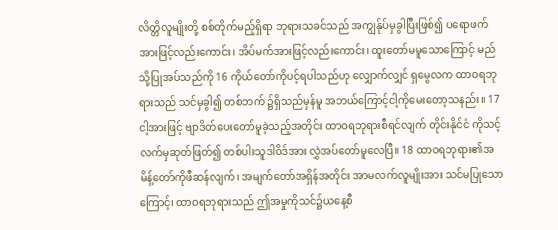လိတ္တိလူမျိုးတို့ စစ်တိုက်မည့်ရှိရာ ဘုရားသခင်သည် အကျွန်ုပ်မှခွါပြီးဖြစ်၍ ပရောဖက်အားဖြင့်လည်းကောင်း၊ အိပ်မက်အားဖြင့်လည်းကောင်း၊ ထူးတော်မမူသောကြောင့် မည်သို့ပြုအပ်သည်ကို 16 ကိုယ်တော်ကိုပင့်ရပါသည်ဟု လျှောက်လျှင် ရှမွေလက ထာဝရဘုရားသည် သင်မှခွါ၍ တစ်ဘက် ၌ရှိသည်မှန်မူ အဘယ်ကြောင့်ငါ့ကိုမေးတော့သနည်း။ 17 ငါ့အားဖြင့် ဗျာဒိတ်ပေးတော်မူခဲ့သည့်အတိုင်း ထာဝရဘုရားစီရင်လျက် တိုင်းနိုင်ငံ ကိုသင့်လက်မှဆုတ်ဖြတ်၍ တစ်ပါးသူဒါဝိဒ်အား လွှဲအပ်တော်မူလေပြီ။ 18 ထာဝရဘုရား၏အမိန့်တော်ကိုဖီဆန်လျက်၊ အမျက်တော်အရှိန်အတိုင်း အာမလက်လူမျိုးအား သင်မပြုသောကြောင့်၊ ထာဝရဘုရားသည် ဤအမှုကိုသင်၌ယနေ့စီ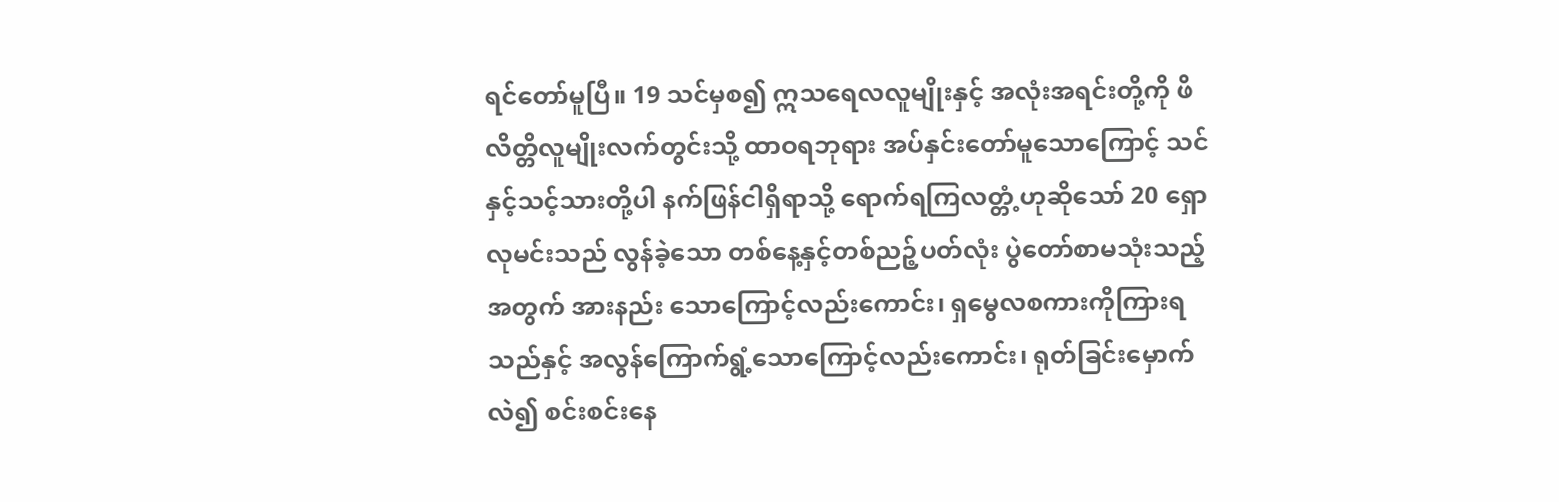ရင်တော်မူပြီ။ 19 သင်မှစ၍ ဣသရေလလူမျိုးနှင့် အလုံးအရင်းတို့ကို ဖိလိတ္တိလူမျိုးလက်တွင်းသို့ ထာဝရဘုရား အပ်နှင်းတော်မူသောကြောင့် သင်နှင့်သင့်သားတို့ပါ နက်ဖြန်ငါရှိရာသို့ ရောက်ရကြလတ္တံ့ဟုဆိုသော် 20 ရှောလုမင်းသည် လွန်ခဲ့သော တစ်နေ့နှင့်တစ်ညဉ့်ပတ်လုံး ပွဲတော်စာမသုံးသည့်အတွက် အားနည်း သောကြောင့်လည်းကောင်း၊ ရှမွေလစကားကိုကြားရသည်နှင့် အလွန်ကြောက်ရွံ့သောကြောင့်လည်းကောင်း၊ ရုတ်ခြင်းမှောက်လဲ၍ စင်းစင်းနေ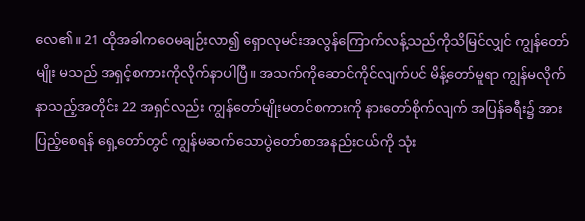လေ၏။ 21 ထိုအခါကဝေမချဉ်းလာ၍ ရှောလုမင်းအလွန်ကြောက်လန့်သည်ကိုသိမြင်လျှင် ကျွန်တော်မျိုး မသည် အရှင့်စကားကိုလိုက်နာပါပြီ။ အသက်ကိုဆောင်ကိုင်လျက်ပင် မိန့်တော်မူရာ ကျွန်မလိုက် နာသည့်အတိုင်း 22 အရှင်လည်း ကျွန်တော်မျိုးမတင်စကားကို နားတော်စိုက်လျက် အပြန်ခရီး၌ အားပြည့်စေရန် ရှေ့တော်တွင် ကျွန်မဆက်သောပွဲတော်စာအနည်းငယ်ကို သုံး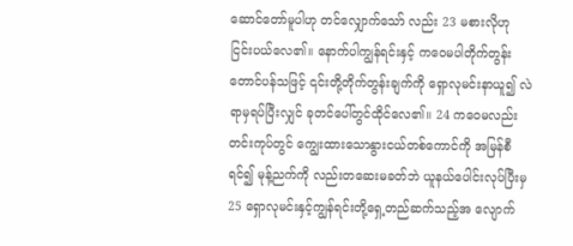ဆောင်တော်မူပါဟု တင်လျှောက်သော် လည်း 23 မစားလိုဟု ငြင်းပယ်လေ၏။ နောက်ပါကျွန်ရင်းနှင့် ကဝေမပါတိုက်တွန်းတောင်ပန်သဖြင့် ၎င်းတို့တိုက်တွန်းချက်ကို ရှောလုမင်းနာယူ၍ လဲရာမှရပ်ပြီးလျှင် ခုတင်ပေါ်တွင်ထိုင်လေ၏။ 24 ကဝေမလည်းတင်းကုပ်တွင် ကျွေးထားသောနွားငယ်တစ်ကောင်ကို အမြန်စီရင်၍ မုန့်ညက်ကို လည်းတဆေးမခတ်ဘဲ ယူနယ်ပေါင်းလုပ်ပြီးမှ 25 ရှောလုမင်းနှင့်ကျွန်ရင်းတို့ရှေ့တည်ဆက်သည့်အ လျောက်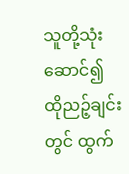သူတို့သုံးဆောင်၍ ထိုညဉ့်ချင်းတွင် ထွက်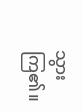သွားကြ၏။